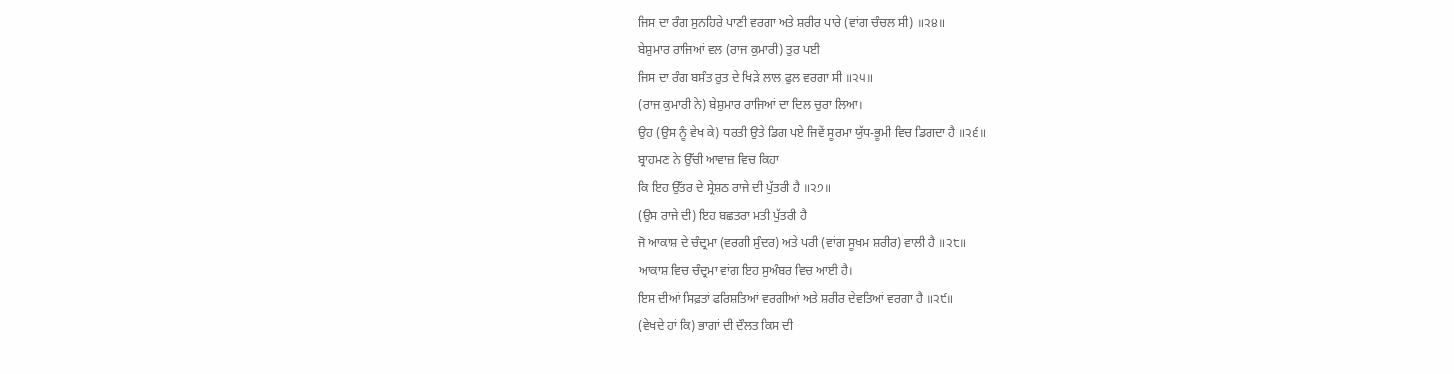ਜਿਸ ਦਾ ਰੰਗ ਸੁਨਹਿਰੇ ਪਾਣੀ ਵਰਗਾ ਅਤੇ ਸ਼ਰੀਰ ਪਾਰੇ (ਵਾਂਗ ਚੰਚਲ ਸੀ) ॥੨੪॥
ਬੇਸ਼ੁਮਾਰ ਰਾਜਿਆਂ ਵਲ (ਰਾਜ ਕੁਮਾਰੀ) ਤੁਰ ਪਈ
ਜਿਸ ਦਾ ਰੰਗ ਬਸੰਤ ਰੁਤ ਦੇ ਖਿੜੇ ਲਾਲ ਫੁਲ ਵਰਗਾ ਸੀ ॥੨੫॥
(ਰਾਜ ਕੁਮਾਰੀ ਨੇ) ਬੇਸ਼ੁਮਾਰ ਰਾਜਿਆਂ ਦਾ ਦਿਲ ਚੁਰਾ ਲਿਆ।
ਉਹ (ਉਸ ਨੂੰ ਵੇਖ ਕੇ) ਧਰਤੀ ਉਤੇ ਡਿਗ ਪਏ ਜਿਵੇਂ ਸੂਰਮਾ ਯੁੱਧ-ਭੂਮੀ ਵਿਚ ਡਿਗਦਾ ਹੈ ॥੨੬॥
ਬ੍ਰਾਹਮਣ ਨੇ ਉੱਚੀ ਆਵਾਜ਼ ਵਿਚ ਕਿਹਾ
ਕਿ ਇਹ ਉੱਤਰ ਦੇ ਸ੍ਰੇਸ਼ਠ ਰਾਜੇ ਦੀ ਪੁੱਤਰੀ ਹੈ ॥੨੭॥
(ਉਸ ਰਾਜੇ ਦੀ) ਇਹ ਬਛਤਰਾ ਮਤੀ ਪੁੱਤਰੀ ਹੈ
ਜੋ ਆਕਾਸ਼ ਦੇ ਚੰਦ੍ਰਮਾ (ਵਰਗੀ ਸੁੰਦਰ) ਅਤੇ ਪਰੀ (ਵਾਂਗ ਸੂਖਮ ਸ਼ਰੀਰ) ਵਾਲੀ ਹੈ ॥੨੮॥
ਆਕਾਸ਼ ਵਿਚ ਚੰਦ੍ਰਮਾ ਵਾਂਗ ਇਹ ਸੁਅੰਬਰ ਵਿਚ ਆਈ ਹੈ।
ਇਸ ਦੀਆਂ ਸਿਫ਼ਤਾਂ ਫਰਿਸ਼ਤਿਆਂ ਵਰਗੀਆਂ ਅਤੇ ਸ਼ਰੀਰ ਦੇਵਤਿਆਂ ਵਰਗਾ ਹੈ ॥੨੯॥
(ਵੇਖਦੇ ਹਾਂ ਕਿ) ਭਾਗਾਂ ਦੀ ਦੌਲਤ ਕਿਸ ਦੀ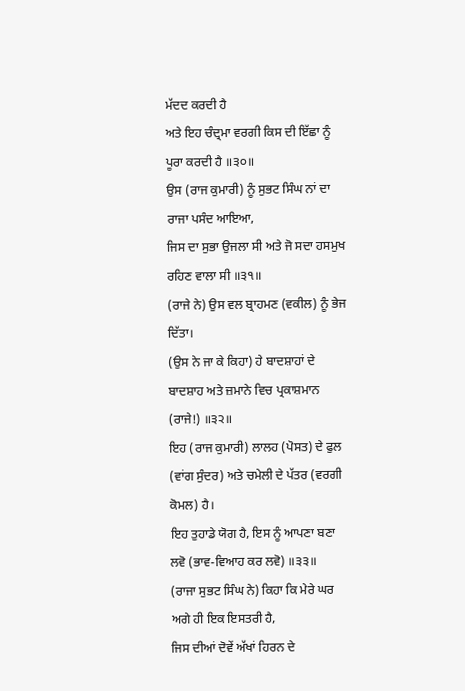ਮੱਦਦ ਕਰਦੀ ਹੈ
ਅਤੇ ਇਹ ਚੰਦ੍ਰਮਾ ਵਰਗੀ ਕਿਸ ਦੀ ਇੱਛਾ ਨੂੰ ਪੂਰਾ ਕਰਦੀ ਹੈ ॥੩੦॥
ਉਸ (ਰਾਜ ਕੁਮਾਰੀ) ਨੂੰ ਸੁਭਟ ਸਿੰਘ ਨਾਂ ਦਾ ਰਾਜਾ ਪਸੰਦ ਆਇਆ,
ਜਿਸ ਦਾ ਸੁਭਾ ਉਜਲਾ ਸੀ ਅਤੇ ਜੋ ਸਦਾ ਹਸਮੁਖ ਰਹਿਣ ਵਾਲਾ ਸੀ ॥੩੧॥
(ਰਾਜੇ ਨੇ) ਉਸ ਵਲ ਬ੍ਰਾਹਮਣ (ਵਕੀਲ) ਨੂੰ ਭੇਜ ਦਿੱਤਾ।
(ਉਸ ਨੇ ਜਾ ਕੇ ਕਿਹਾ) ਹੇ ਬਾਦਸ਼ਾਹਾਂ ਦੇ ਬਾਦਸ਼ਾਹ ਅਤੇ ਜ਼ਮਾਨੇ ਵਿਚ ਪ੍ਰਕਾਸ਼ਮਾਨ (ਰਾਜੇ!) ॥੩੨॥
ਇਹ (ਰਾਜ ਕੁਮਾਰੀ) ਲਾਲਹ (ਪੋਸਤ) ਦੇ ਫੁਲ (ਵਾਂਗ ਸੁੰਦਰ) ਅਤੇ ਚਮੇਲੀ ਦੇ ਪੱਤਰ (ਵਰਗੀ ਕੋਮਲ) ਹੈ।
ਇਹ ਤੁਹਾਡੇ ਯੋਗ ਹੈ, ਇਸ ਨੂੰ ਆਪਣਾ ਬਣਾ ਲਵੋ (ਭਾਵ-ਵਿਆਹ ਕਰ ਲਵੋ) ॥੩੩॥
(ਰਾਜਾ ਸੁਭਟ ਸਿੰਘ ਨੇ) ਕਿਹਾ ਕਿ ਮੇਰੇ ਘਰ ਅਗੇ ਹੀ ਇਕ ਇਸਤਰੀ ਹੈ,
ਜਿਸ ਦੀਆਂ ਦੋਵੇਂ ਅੱਖਾਂ ਹਿਰਨ ਦੇ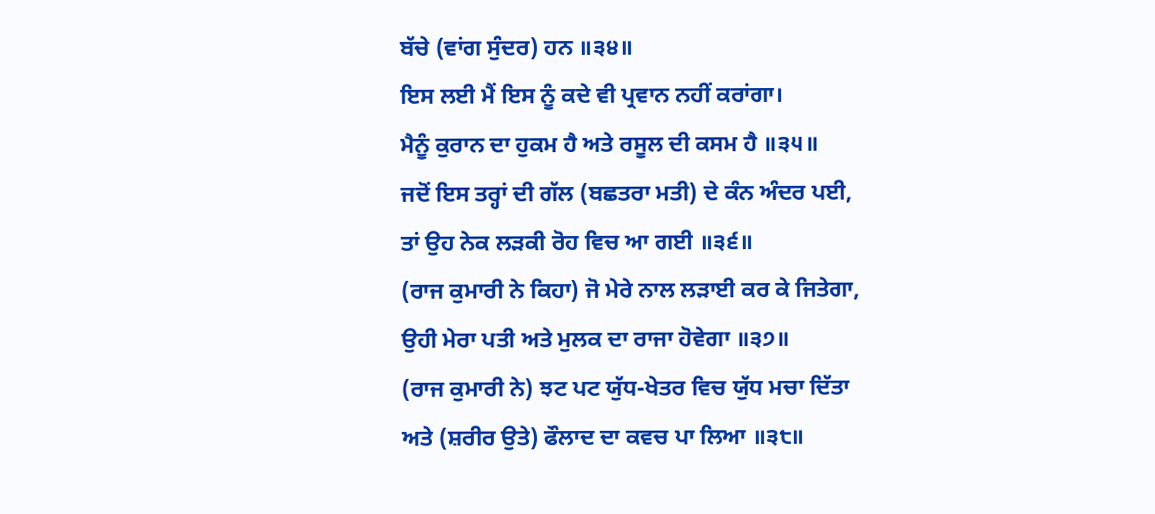ਬੱਚੇ (ਵਾਂਗ ਸੁੰਦਰ) ਹਨ ॥੩੪॥
ਇਸ ਲਈ ਮੈਂ ਇਸ ਨੂੰ ਕਦੇ ਵੀ ਪ੍ਰਵਾਨ ਨਹੀਂ ਕਰਾਂਗਾ।
ਮੈਨੂੰ ਕੁਰਾਨ ਦਾ ਹੁਕਮ ਹੈ ਅਤੇ ਰਸੂਲ ਦੀ ਕਸਮ ਹੈ ॥੩੫॥
ਜਦੋਂ ਇਸ ਤਰ੍ਹਾਂ ਦੀ ਗੱਲ (ਬਛਤਰਾ ਮਤੀ) ਦੇ ਕੰਨ ਅੰਦਰ ਪਈ,
ਤਾਂ ਉਹ ਨੇਕ ਲੜਕੀ ਰੋਹ ਵਿਚ ਆ ਗਈ ॥੩੬॥
(ਰਾਜ ਕੁਮਾਰੀ ਨੇ ਕਿਹਾ) ਜੋ ਮੇਰੇ ਨਾਲ ਲੜਾਈ ਕਰ ਕੇ ਜਿਤੇਗਾ,
ਉਹੀ ਮੇਰਾ ਪਤੀ ਅਤੇ ਮੁਲਕ ਦਾ ਰਾਜਾ ਹੋਵੇਗਾ ॥੩੭॥
(ਰਾਜ ਕੁਮਾਰੀ ਨੇ) ਝਟ ਪਟ ਯੁੱਧ-ਖੇਤਰ ਵਿਚ ਯੁੱਧ ਮਚਾ ਦਿੱਤਾ
ਅਤੇ (ਸ਼ਰੀਰ ਉਤੇ) ਫੌਲਾਦ ਦਾ ਕਵਚ ਪਾ ਲਿਆ ॥੩੮॥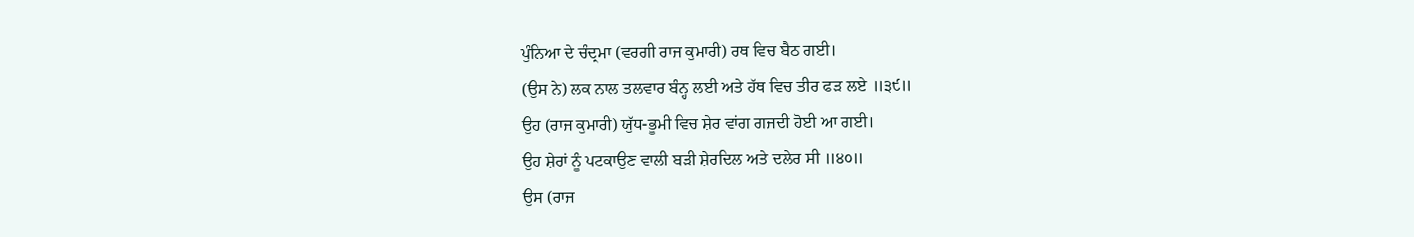ਪੁੰਨਿਆ ਦੇ ਚੰਦ੍ਰਮਾ (ਵਰਗੀ ਰਾਜ ਕੁਮਾਰੀ) ਰਥ ਵਿਚ ਬੈਠ ਗਈ।
(ਉਸ ਨੇ) ਲਕ ਨਾਲ ਤਲਵਾਰ ਬੰਨ੍ਹ ਲਈ ਅਤੇ ਹੱਥ ਵਿਚ ਤੀਰ ਫੜ ਲਏ ॥੩੯॥
ਉਹ (ਰਾਜ ਕੁਮਾਰੀ) ਯੁੱਧ-ਭੂਮੀ ਵਿਚ ਸ਼ੇਰ ਵਾਂਗ ਗਜਦੀ ਹੋਈ ਆ ਗਈ।
ਉਹ ਸ਼ੇਰਾਂ ਨੂੰ ਪਟਕਾਉਣ ਵਾਲੀ ਬੜੀ ਸ਼ੇਰਦਿਲ ਅਤੇ ਦਲੇਰ ਸੀ ॥੪੦॥
ਉਸ (ਰਾਜ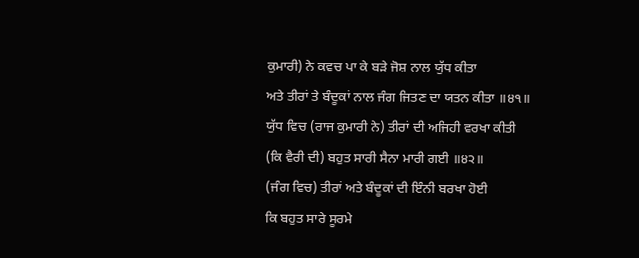ਕੁਮਾਰੀ) ਨੇ ਕਵਚ ਪਾ ਕੇ ਬੜੇ ਜੋਸ਼ ਨਾਲ ਯੁੱਧ ਕੀਤਾ
ਅਤੇ ਤੀਰਾਂ ਤੇ ਬੰਦੂਕਾਂ ਨਾਲ ਜੰਗ ਜਿਤਣ ਦਾ ਯਤਨ ਕੀਤਾ ॥੪੧॥
ਯੁੱਧ ਵਿਚ (ਰਾਜ ਕੁਮਾਰੀ ਨੇ) ਤੀਰਾਂ ਦੀ ਅਜਿਹੀ ਵਰਖਾ ਕੀਤੀ
(ਕਿ ਵੈਰੀ ਦੀ) ਬਹੁਤ ਸਾਰੀ ਸੈਨਾ ਮਾਰੀ ਗਈ ॥੪੨॥
(ਜੰਗ ਵਿਚ) ਤੀਰਾਂ ਅਤੇ ਬੰਦੂਕਾਂ ਦੀ ਇੰਨੀ ਬਰਖਾ ਹੋਈ
ਕਿ ਬਹੁਤ ਸਾਰੇ ਸੂਰਮੇ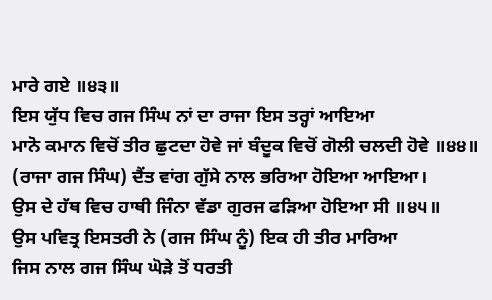ਮਾਰੇ ਗਏ ॥੪੩॥
ਇਸ ਯੁੱਧ ਵਿਚ ਗਜ ਸਿੰਘ ਨਾਂ ਦਾ ਰਾਜਾ ਇਸ ਤਰ੍ਹਾਂ ਆਇਆ
ਮਾਨੋ ਕਮਾਨ ਵਿਚੋਂ ਤੀਰ ਛੁਟਦਾ ਹੋਵੇ ਜਾਂ ਬੰਦੂਕ ਵਿਚੋਂ ਗੋਲੀ ਚਲਦੀ ਹੋਵੇ ॥੪੪॥
(ਰਾਜਾ ਗਜ ਸਿੰਘ) ਦੈਂਤ ਵਾਂਗ ਗੁੱਸੇ ਨਾਲ ਭਰਿਆ ਹੋਇਆ ਆਇਆ।
ਉਸ ਦੇ ਹੱਥ ਵਿਚ ਹਾਥੀ ਜਿੰਨਾ ਵੱਡਾ ਗੁਰਜ ਫੜਿਆ ਹੋਇਆ ਸੀ ॥੪੫॥
ਉਸ ਪਵਿਤ੍ਰ ਇਸਤਰੀ ਨੇ (ਗਜ ਸਿੰਘ ਨੂੰ) ਇਕ ਹੀ ਤੀਰ ਮਾਰਿਆ
ਜਿਸ ਨਾਲ ਗਜ ਸਿੰਘ ਘੋੜੇ ਤੋਂ ਧਰਤੀ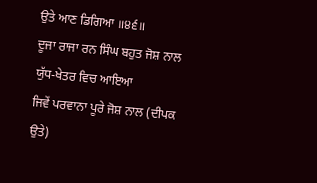ਉਤੇ ਆਣ ਡਿਗਿਆ ॥੪੬॥
ਦੂਜਾ ਰਾਜਾ ਰਨ ਸਿੰਘ ਬਹੁਤ ਜੋਸ਼ ਨਾਲ ਯੁੱਧ-ਖੇਤਰ ਵਿਚ ਆਇਆ
ਜਿਵੇਂ ਪਰਵਾਨਾ ਪੂਰੇ ਜੋਸ਼ ਨਾਲ (ਦੀਪਕ ਉਤੇ)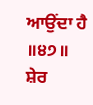ਆਉਂਦਾ ਹੈ ॥੪੭॥
ਸ਼ੇਰ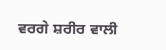ਵਰਗੇ ਸ਼ਰੀਰ ਵਾਲੀ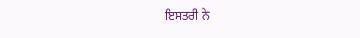ਇਸਤਰੀ ਨੇ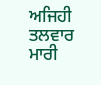ਅਜਿਹੀ ਤਲਵਾਰ ਮਾਰੀ